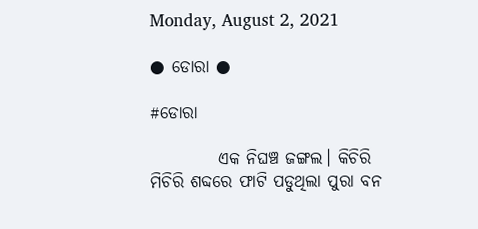Monday, August 2, 2021

● ଡୋରା ●

#ଡୋରା

          ଏକ ନିଘଞ୍ଚ ଜଙ୍ଗଲ। କିଚିରି ମିଚିରି ଶବ୍ଦରେ ଫାଟି ପଡୁଥିଲା ପୁରା ବନ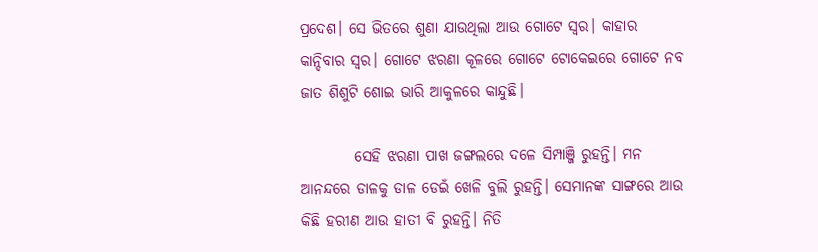ପ୍ରଦେଶ। ସେ ଭିତରେ ଶୁଣା ଯାଉଥିଲା ଆଉ ଗୋଟେ ସ୍ବର। କାହାର କାନ୍ଦିବାର ସ୍ବର। ଗୋଟେ ଝରଣା କୂଳରେ ଗୋଟେ ଟୋକେଇରେ ଗୋଟେ ନବ ଜାତ ଶିଶୁଟି ଶୋଇ ଭାରି ଆକୁଳରେ କାନ୍ଦୁଛି।

         ସେହି ଝରଣା ପାଖ ଜଙ୍ଗଲରେ ଦଳେ ସିମ୍ପାଞ୍ଜି ରୁହନ୍ତି। ମନ ଆନନ୍ଦରେ ଡାଳକୁ ଡାଳ ଡେଇଁ ଖେଳି ବୁଲି ରୁହନ୍ତି। ସେମାନଙ୍କ ସାଙ୍ଗରେ ଆଉ କିଛି ହରୀଣ ଆଉ ହାତୀ ବି ରୁହନ୍ତି। ନିତି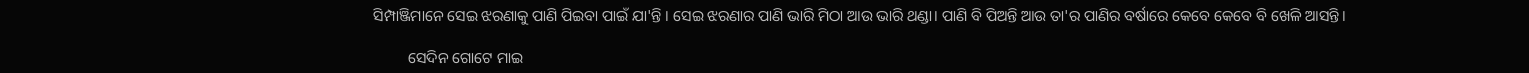ସିମ୍ପାଞ୍ଜିମାନେ ସେଇ ଝରଣାକୁ ପାଣି ପିଇବା ପାଇଁ ଯା'ନ୍ତି । ସେଇ ଝରଣାର ପାଣି ଭାରି ମିଠା ଆଉ ଭାରି ଥଣ୍ଡା। ପାଣି ବି ପିଅନ୍ତି ଆଉ ତା'ର ପାଣିର ବର୍ଷାରେ କେବେ କେବେ ବି ଖେଳି ଆସନ୍ତି।

         ସେଦିନ ଗୋଟେ ମାଇ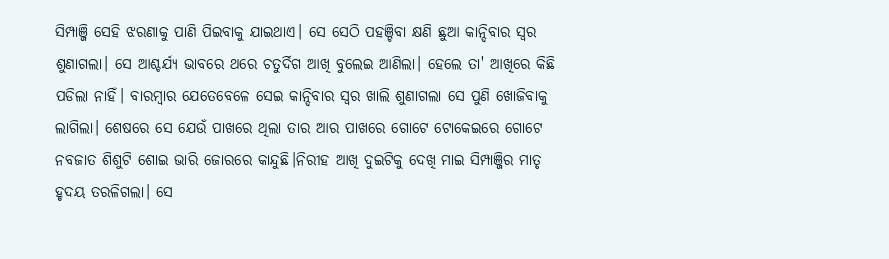ସିମ୍ପାଞ୍ଜି ସେହି ଝରଣାକୁ ପାଣି ପିଇବାକୁ ଯାଇଥାଏ। ସେ ସେଠି ପହଞ୍ଚିବା କ୍ଷଣି ଛୁଆ କାନ୍ଦିବାର ସ୍ବର ଶୁଣାଗଲା। ସେ ଆଶ୍ଚର୍ଯ୍ୟ ଭାବରେ ଥରେ ଚତୁର୍ଦିଗ ଆଖି ବୁଲେଇ ଆଣିଲା। ହେଲେ ତା' ଆଖିରେ କିଛି ପଡିଲା ନାହିଁ। ବାରମ୍ବାର ଯେତେବେଳେ ସେଇ କାନ୍ଦିବାର ସ୍ବର ଖାଲି ଶୁଣାଗଲା ସେ ପୁଣି ଖୋଜିବାକୁ ଲାଗିଲା। ଶେଷରେ ସେ ଯେଉଁ ପାଖରେ ଥିଲା ତାର ଆର ପାଖରେ ଗୋଟେ ଟୋକେଇରେ ଗୋଟେ ନବଜାତ ଶିଶୁଟି ଶୋଇ ଭାରି ଜୋରରେ କାନ୍ଦୁଛି।ନିରୀହ ଆଖି ଦୁଇଟିକୁ ଦେଖି ମାଇ ସିମ୍ପାଞ୍ଜିର ମାତୃ ହୃଦୟ ତରଳିଗଲା। ସେ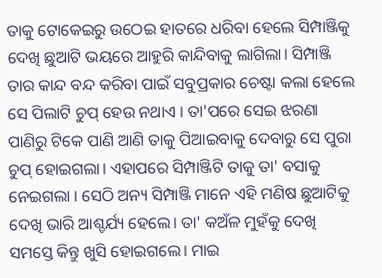ତାକୁ ଟୋକେଇରୁ ଉଠେଇ ହାତରେ ଧରିବା ହେଲେ ସିମ୍ପାଞ୍ଜିକୁ ଦେଖି ଛୁଆଟି ଭୟରେ ଆହୁରି କାନ୍ଦିବାକୁ ଲାଗିଲା। ସିମ୍ପାଞ୍ଜି ତାର କାନ୍ଦ ବନ୍ଦ କରିବା ପାଇଁ ସବୁପ୍ରକାର ଚେଷ୍ଟା କଲା ହେଲେ ସେ ପିଲାଟି ଚୁପ୍ ହେଉ ନଥାଏ । ତା'ପରେ ସେଇ ଝରଣା ପାଣିରୁ ଟିକେ ପାଣି ଆଣି ତାକୁ ପିଆଇବାକୁ ଦେବାରୁ ସେ ପୁରା ଚୁପ୍ ହୋଇଗଲା। ଏହାପରେ ସିମ୍ପାଞ୍ଜିଟି ତାକୁ ତା' ବସାକୁ ନେଇଗଲା । ସେଠି ଅନ୍ୟ ସିମ୍ପାଞ୍ଜି ମାନେ ଏହି ମଣିଷ ଛୁଆଟିକୁ ଦେଖି ଭାରି ଆଶ୍ଚର୍ଯ୍ୟ ହେଲେ। ତା' କଅଁଳ ମୁହଁକୁ ଦେଖି ସମସ୍ତେ କିନ୍ତୁ ଖୁସି ହୋଇଗଲେ। ମାଇ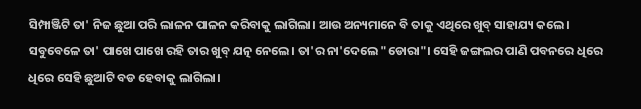ସିମ୍ପାଞ୍ଜିଟି ତା' ନିଜ ଛୁଆ ପରି ଲାଳନ ପାଳନ କରିବାକୁ ଲାଗିଲା। ଆଉ ଅନ୍ୟମାନେ ବି ତାକୁ ଏଥିରେ ଖୁବ୍ ସାହାଯ୍ୟ କଲେ। ସବୁବେଳେ ତା' ପାଖେ ପାଖେ ରହି ତାର ଖୁବ୍ ଯତ୍ନ ନେଲେ। ତା'ର ନା'ଦେଲେ "ଡୋରା"। ସେହି ଜଙ୍ଗଲର ପାଣି ପବନରେ ଧିରେ ଧିରେ ସେହି ଛୁଆଟି ବଡ ହେବାକୁ ଲାଗିଲା।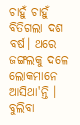ଚାହୁଁ ଚାହୁଁ ବିତିଗଲା ଦଶ ବର୍ଷ। ଥରେ ଜଙ୍ଗଲକୁ ଦଳେ ଲୋକମାନେ ଆସିଥା'ନ୍ତି । ବୁଲିବା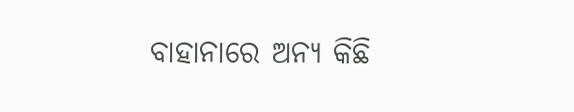ବାହାନାରେ ଅନ୍ୟ କିଛି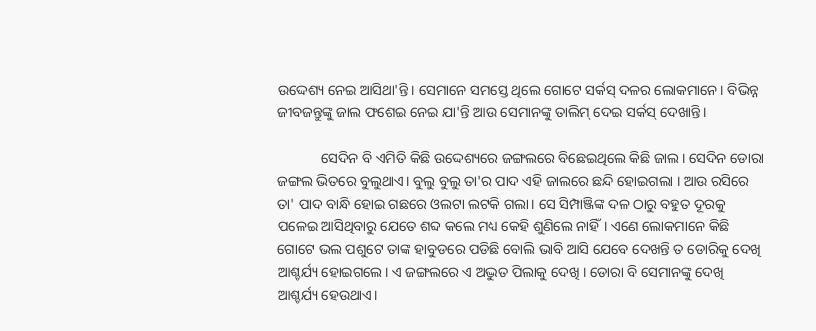ଉଦ୍ଦେଶ୍ୟ ନେଇ ଆସିଥା'ନ୍ତି। ସେମାନେ ସମସ୍ତେ ଥିଲେ ଗୋଟେ ସର୍କସ୍ ଦଳର ଲୋକମାନେ। ବିଭିନ୍ନ ଜୀବଜନ୍ତୁଙ୍କୁ ଜାଲ ଫଶେଇ ନେଇ ଯା'ନ୍ତି ଆଉ ସେମାନଙ୍କୁ ତାଲିମ୍ ଦେଇ ସର୍କସ୍ ଦେଖାନ୍ତି।

            ସେଦିନ ବି ଏମିତି କିଛି ଉଦ୍ଦେଶ୍ୟରେ ଜଙ୍ଗଲରେ ବିଛେଇଥିଲେ କିଛି ଜାଲ। ସେଦିନ ଡୋରା ଜଙ୍ଗଲ ଭିତରେ ବୁଲୁଥାଏ। ବୁଲୁ ବୁଲୁ ତା'ର ପାଦ ଏହି ଜାଲରେ ଛନ୍ଦି ହୋଇଗଲା । ଆଉ ରସିରେ ତା' ପାଦ ବାନ୍ଧି ହୋଇ ଗଛରେ ଓଲଟା ଲଟକି ଗଲା। ସେ ସିମ୍ପାଞ୍ଜିଙ୍କ ଦଳ ଠାରୁ ବହୁତ ଦୂରକୁ ପଳେଇ ଆସିଥିବାରୁ ଯେତେ ଶବ୍ଦ କଲେ ମଧ୍ୟ କେହି ଶୁଣିଲେ ନାହିଁ। ଏଣେ ଲୋକମାନେ କିଛି ଗୋଟେ ଭଲ ପଶୁଟେ ତାଙ୍କ ହାବୁଡରେ ପଡିଛି ବୋଲି ଭାବି ଆସି ଯେବେ ଦେଖନ୍ତି ତ ଡୋରିକୁ ଦେଖି ଆଶ୍ଚର୍ଯ୍ୟ ହୋଇଗଲେ। ଏ ଜଙ୍ଗଲରେ ଏ ଅଦ୍ଭୁତ ପିଲାକୁ ଦେଖି । ଡୋରା ବି ସେମାନଙ୍କୁ ଦେଖି ଆଶ୍ଚର୍ଯ୍ୟ ହେଉଥାଏ।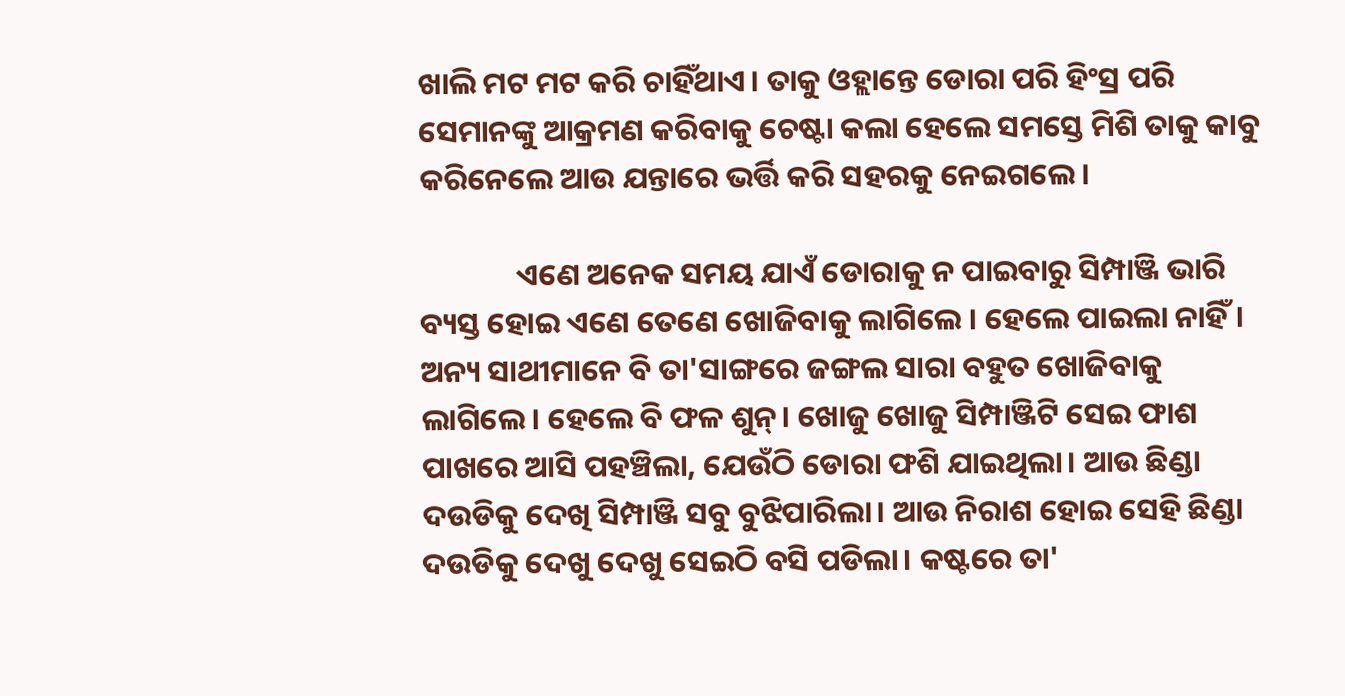ଖାଲି ମଟ ମଟ କରି ଚାହିଁଥାଏ। ତାକୁ ଓହ୍ଲାନ୍ତେ ଡୋରା ପରି ହିଂସ୍ର ପରି ସେମାନଙ୍କୁ ଆକ୍ରମଣ କରିବାକୁ ଚେଷ୍ଟା କଲା ହେଲେ ସମସ୍ତେ ମିଶି ତାକୁ କାବୁ କରିନେଲେ ଆଉ ଯନ୍ତାରେ ଭର୍ତ୍ତି କରି ସହରକୁ ନେଇଗଲେ।

              ଏଣେ ଅନେକ ସମୟ ଯାଏଁ ଡୋରାକୁ ନ ପାଇବାରୁ ସିମ୍ପାଞ୍ଜି ଭାରି ବ୍ୟସ୍ତ ହୋଇ ଏଣେ ତେଣେ ଖୋଜିବାକୁ ଲାଗିଲେ । ହେଲେ ପାଇଲା ନାହିଁ। ଅନ୍ୟ ସାଥୀମାନେ ବି ତା'ସାଙ୍ଗରେ ଜଙ୍ଗଲ ସାରା ବହୁତ ଖୋଜିବାକୁ ଲାଗିଲେ। ହେଲେ ବି ଫଳ ଶୁନ୍। ଖୋଜୁ ଖୋଜୁ ସିମ୍ପାଞ୍ଜିଟି ସେଇ ଫାଶ ପାଖରେ ଆସି ପହଞ୍ଚିଲା, ଯେଉଁଠି ଡୋରା ଫଶି ଯାଇଥିଲା। ଆଉ ଛିଣ୍ଡା ଦଉଡିକୁ ଦେଖି ସିମ୍ପାଞ୍ଜି ସବୁ ବୁଝିପାରିଲା। ଆଉ ନିରାଶ ହୋଇ ସେହି ଛିଣ୍ଡା ଦଉଡିକୁ ଦେଖୁ ଦେଖୁ ସେଇଠି ବସି ପଡିଲା। କଷ୍ଟରେ ତା'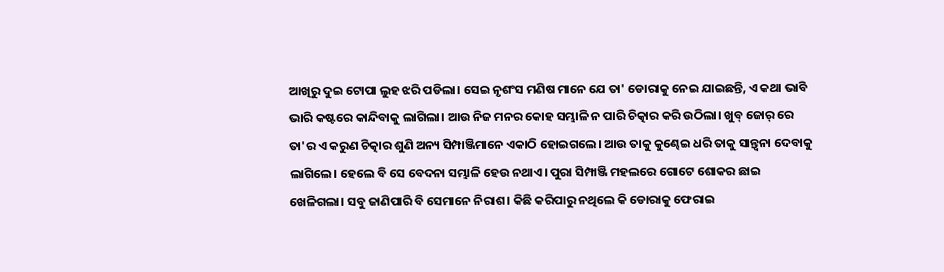ଆଖିରୁ ଦୁଇ ଟୋପା ଲୁହ ଝରି ପଡିଲା। ସେଇ ନୃଶଂସ ମଣିଷ ମାନେ ଯେ ତା' ଡୋରାକୁ ନେଇ ଯାଇଛନ୍ତି, ଏ କଥା ଭାବି ଭାରି କଷ୍ଟରେ କାନ୍ଦିବାକୁ ଲାଗିଲା। ଆଉ ନିଜ ମନର କୋହ ସମ୍ଭାଳି ନ ପାରି ଚିତ୍କାର କରି ଉଠିଲା। ଖୁବ୍ ଜୋର୍ ରେ ତା'ର ଏ କରୁଣ ଚିତ୍କାର ଶୁଣି ଅନ୍ୟ ସିମ୍ପାଞ୍ଜିମାନେ ଏକାଠି ହୋଇଗଲେ। ଆଉ ତାକୁ କୁଣ୍ଢେଇ ଧରି ତାକୁ ସାନ୍ତ୍ବନା ଦେବାକୁ ଲାଗିଲେ। ହେଲେ ବି ସେ ବେଦନା ସମ୍ଭାଳି ହେଉ ନଥାଏ। ପୁରା ସିମ୍ପାଞ୍ଜି ମହଲରେ ଗୋଟେ ଶୋକର ଛାଇ ଖେଳିଗଲା। ସବୁ ଜାଣିପାରି ବି ସେମାନେ ନିରାଶ। କିଛି କରିପାରୁ ନଥିଲେ କି ଡୋରାକୁ ଫେରାଇ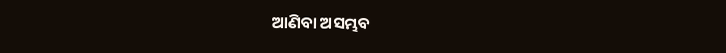ଆଣିବା ଅସମ୍ଭବ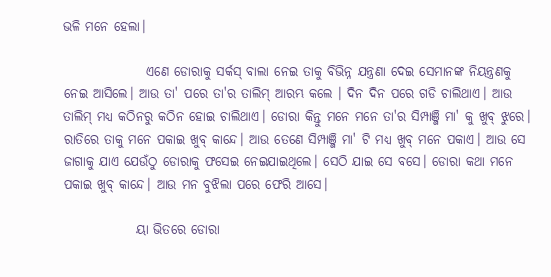ଭଳି ମନେ ହେଲା।

                ଏଣେ ଡୋରାକୁ ସର୍କସ୍ ବାଲା ନେଇ ତାକୁ ବିଭିନ୍ନ ଯନ୍ତ୍ରଣା ଦେଇ ସେମାନଙ୍କ ନିୟନ୍ତ୍ରଣକୁ ନେଇ ଆସିଲେ। ଆଉ ତା' ପରେ ତା'ର ତାଲିମ୍ ଆରମ୍ଭ କଲେ । ଦିନ ଦିନ ପରେ ଗଡି ଚାଲିଥାଏ। ଆଉ ତାଲିମ୍ ମଧ୍ୟ କଠିନରୁ କଠିନ ହୋଇ ଚାଲିଥାଏ। ଡୋରା କିନ୍ତୁ ମନେ ମନେ ତା'ର ସିମ୍ପାଞ୍ଜି ମା' କୁ ଖୁବ୍ ଝୁରେ। ରାତିରେ ତାକୁ ମନେ ପକାଇ ଖୁବ୍ କାନ୍ଦେ। ଆଉ ତେଣେ ସିମ୍ପାଞ୍ଜି ମା' ଟି ମଧ୍ୟ ଖୁବ୍ ମନେ ପକାଏ। ଆଉ ସେ ଜାଗାକୁ ଯାଏ ଯେଉଁଠୁ ଡୋରାକୁ ଫସେଇ ନେଇଯାଇଥିଲେ। ସେଠି ଯାଇ ସେ ବସେ। ଡୋରା କଥା ମନେ ପକାଇ ଖୁବ୍ କାନ୍ଦେ। ଆଉ ମନ ବୁଝିଲା ପରେ ଫେରି ଆସେ।

              ୟା ଭିତରେ ଡୋରା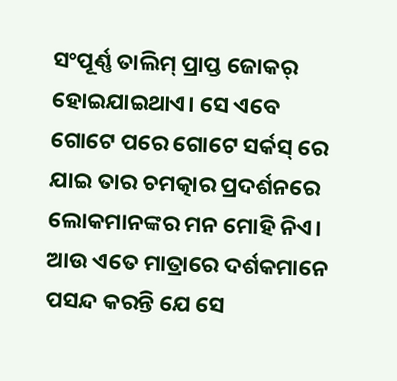ସଂପୂର୍ଣ୍ଣ ତାଲିମ୍ ପ୍ରାପ୍ତ ଜୋକର୍ ହୋଇଯାଇଥାଏ। ସେ ଏବେ ଗୋଟେ ପରେ ଗୋଟେ ସର୍କସ୍ ରେ ଯାଇ ତାର ଚମତ୍କାର ପ୍ରଦର୍ଶନରେ ଲୋକମାନଙ୍କର ମନ ମୋହି ନିଏ। ଆଉ ଏତେ ମାତ୍ରାରେ ଦର୍ଶକମାନେ ପସନ୍ଦ କରନ୍ତି ଯେ ସେ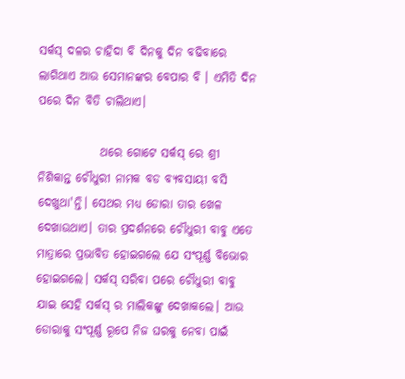ସର୍କସ୍ ଦଳର ଚାହିଦା ବି ଦିନକୁ ଦିନ ବଢିବାରେ ଲାଗିଥାଏ ଆଉ ସେମାନଙ୍କର ବେପାର ବି । ଏମିତି ଦିନ ପରେ ଦିନ ବିତି ଚାଲିଥାଏ।

             ଥରେ ଗୋଟେ ସର୍କସ୍ ରେ ଶ୍ରୀ ନିଶିକାନ୍ତ ଚୌଧୁରୀ ନାମକ ବଡ ବ୍ୟବସାୟୀ ବସି ଦେଖୁଥା'ନ୍ତି। ସେଥର ମଧ୍ୟ ଡୋରା ତାର ଖେଳ ଦେଖାଉଥାଏ। ତାର ପ୍ରଦର୍ଶନରେ ଚୌଧୁରୀ ବାବୁ ଏତେ ମାତ୍ରାରେ ପ୍ରଭାବିତ ହୋଇଗଲେ ଯେ ସଂପୂର୍ଣ୍ଣ ବିଭୋର ହୋଇଗଲେ। ସର୍କସ୍ ସରିବା ପରେ ଚୌଧୁରୀ ବାବୁ ଯାଇ ସେହି ସର୍କସ୍ ର ମାଲିକଙ୍କୁ ଦେଖାକଲେ। ଆଉ ଡୋରାକୁ ସଂପୂର୍ଣ୍ଣ ରୂପେ ନିଜ ଘରକୁ ନେବା ପାଇଁ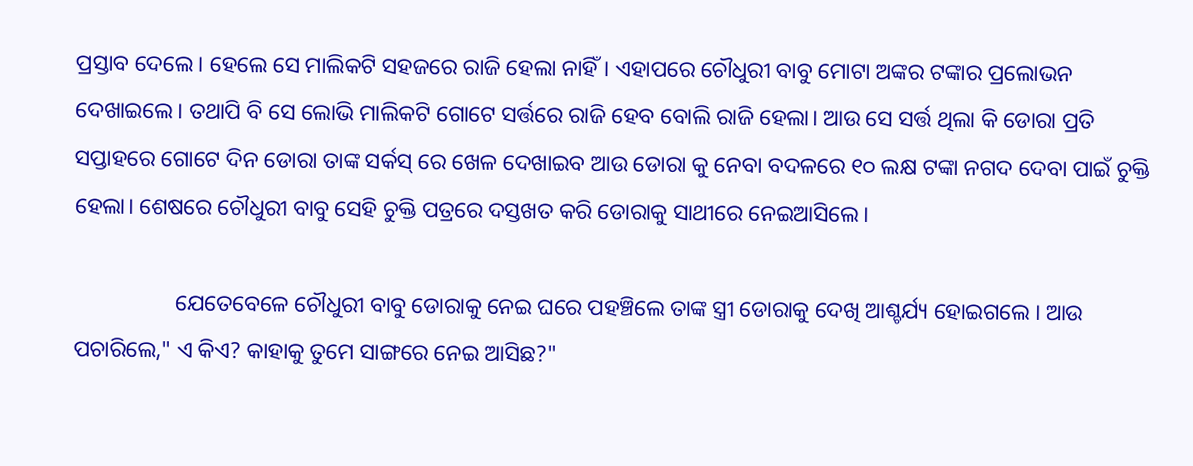ପ୍ରସ୍ତାବ ଦେଲେ। ହେଲେ ସେ ମାଲିକଟି ସହଜରେ ରାଜି ହେଲା ନାହିଁ। ଏହାପରେ ଚୌଧୁରୀ ବାବୁ ମୋଟା ଅଙ୍କର ଟଙ୍କାର ପ୍ରଲୋଭନ ଦେଖାଇଲେ। ତଥାପି ବି ସେ ଲୋଭି ମାଲିକଟି ଗୋଟେ ସର୍ତ୍ତରେ ରାଜି ହେବ ବୋଲି ରାଜି ହେଲା। ଆଉ ସେ ସର୍ତ୍ତ ଥିଲା କି ଡୋରା ପ୍ରତି ସପ୍ତାହରେ ଗୋଟେ ଦିନ ଡୋରା ତାଙ୍କ ସର୍କସ୍ ରେ ଖେଳ ଦେଖାଇବ ଆଉ ଡୋରା କୁ ନେବା ବଦଳରେ ୧୦ ଲକ୍ଷ ଟଙ୍କା ନଗଦ ଦେବା ପାଇଁ ଚୁକ୍ତି ହେଲା। ଶେଷରେ ଚୌଧୁରୀ ବାବୁ ସେହି ଚୁକ୍ତି ପତ୍ରରେ ଦସ୍ତଖତ କରି ଡୋରାକୁ ସାଥୀରେ ନେଇଆସିଲେ।

                  ଯେତେବେଳେ ଚୌଧୁରୀ ବାବୁ ଡୋରାକୁ ନେଇ ଘରେ ପହଞ୍ଚିଲେ ତାଙ୍କ ସ୍ତ୍ରୀ ଡୋରାକୁ ଦେଖି ଆଶ୍ଚର୍ଯ୍ୟ ହୋଇଗଲେ । ଆଉ ପଚାରିଲେ," ଏ କିଏ? କାହାକୁ ତୁମେ ସାଙ୍ଗରେ ନେଇ ଆସିଛ?"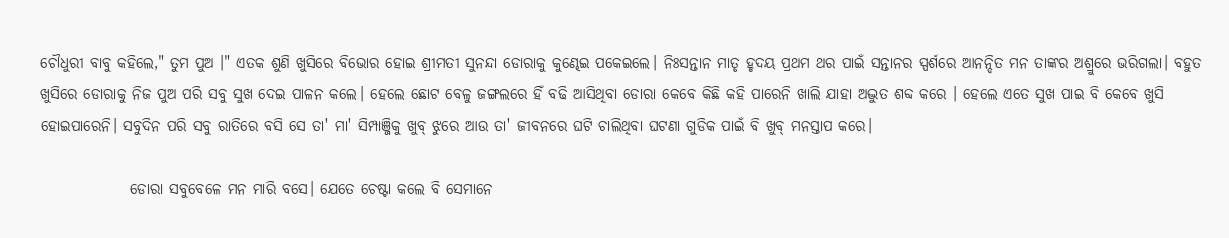ଚୌଧୁରୀ ବାବୁ କହିଲେ," ତୁମ ପୁଅ ।" ଏତକ ଶୁଣି ଖୁସିରେ ବିଭୋର ହୋଇ ଶ୍ରୀମତୀ ସୁନନ୍ଦା ଡୋରାକୁ କୁଣ୍ଢେଇ ପକେଇଲେ। ନିଃସନ୍ତାନ ମାତୃ ହୃଦୟ ପ୍ରଥମ ଥର ପାଇଁ ସନ୍ତାନର ସ୍ପର୍ଶରେ ଆନନ୍ଦିତ ମନ ତାଙ୍କର ଅଶ୍ରୁରେ ଭରିଗଲା। ବହୁତ ଖୁସିରେ ଡୋରାକୁ ନିଜ ପୁଅ ପରି ସବୁ ସୁଖ ଦେଇ ପାଳନ କଲେ। ହେଲେ ଛୋଟ ବେଳୁ ଜଙ୍ଗଲରେ ହିଁ ବଢି ଆସିଥିବା ଡୋରା କେବେ କିଛି କହି ପାରେନି ଖାଲି ଯାହା ଅଦ୍ଭୁତ ଶବ୍ଦ କରେ । ହେଲେ ଏତେ ସୁଖ ପାଇ ବି କେବେ ଖୁସି ହୋଇପାରେନି। ସବୁଦିନ ପରି ସବୁ ରାତିରେ ବସି ସେ ତା' ମା' ସିମ୍ପାଞ୍ଜିକୁ ଖୁବ୍ ଝୁରେ ଆଉ ତା' ଜୀବନରେ ଘଟି ଚାଲିଥିବା ଘଟଣା ଗୁଡିକ ପାଇଁ ବି ଖୁବ୍ ମନସ୍ତାପ କରେ।

               ଡୋରା ସବୁବେଳେ ମନ ମାରି ବସେ। ଯେତେ ଚେଷ୍ଟା କଲେ ବି ସେମାନେ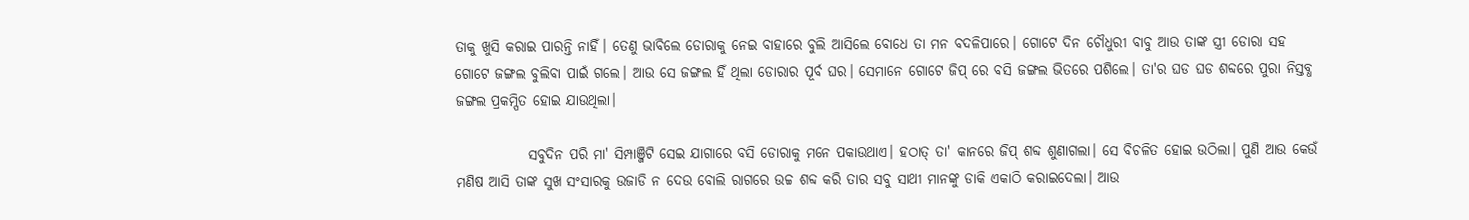ତାକୁ ଖୁସି କରାଇ ପାରନ୍ତି ନାହିଁ। ତେଣୁ ଭାବିଲେ ଡୋରାକୁ ନେଇ ବାହାରେ ବୁଲି ଆସିଲେ ବୋଧେ ତା ମନ ବଦଳିପାରେ। ଗୋଟେ ଦିନ ଚୌଧୁରୀ ବାବୁ ଆଉ ତାଙ୍କ ସ୍ତ୍ରୀ ଡୋରା ସହ ଗୋଟେ ଜଙ୍ଗଲ ବୁଲିବା ପାଇଁ ଗଲେ। ଆଉ ସେ ଜଙ୍ଗଲ ହିଁ ଥିଲା ଡୋରାର ପୂର୍ବ ଘର। ସେମାନେ ଗୋଟେ ଜିପ୍ ରେ ବସି ଜଙ୍ଗଲ ଭିତରେ ପଶିଲେ। ତା'ର ଘଡ ଘଡ ଶବ୍ଦରେ ପୁରା ନିସ୍ତବ୍ଧ ଜଙ୍ଗଲ ପ୍ରକମ୍ପିତ ହୋଇ ଯାଉଥିଲା।

             ସବୁଦିନ ପରି ମା' ସିମ୍ପାଞ୍ଜିଟି ସେଇ ଯାଗାରେ ବସି ଡୋରାକୁ ମନେ ପକାଉଥାଏ। ହଠାତ୍ ତା' କାନରେ ଜିପ୍ ଶବ୍ଦ ଶୁଣାଗଲା। ସେ ବିଚଳିତ ହୋଇ ଉଠିଲା। ପୁଣି ଆଉ କେଉଁ ମଣିଷ ଆସି ତାଙ୍କ ସୁଖ ସଂସାରକୁ ଉଜାଡି ନ ଦେଉ ବୋଲି ରାଗରେ ଉଚ୍ଚ ଶବ୍ଦ କରି ତାର ସବୁ ସାଥୀ ମାନଙ୍କୁ ଡାକି ଏକାଠି କରାଇଦେଲା। ଆଉ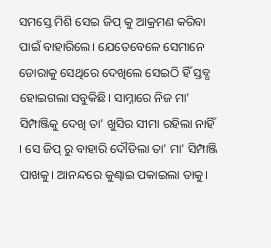ସମସ୍ତେ ମିଶି ସେଇ ଜିପ୍ କୁ ଆକ୍ରମଣ କରିବା ପାଇଁ ବାହାରିଲେ। ଯେତେବେଳେ ସେମାନେ ଡୋରାକୁ ସେଥିରେ ଦେଖିଲେ ସେଇଠି ହିଁ ସ୍ତବ୍ଧ ହୋଇଗଲା ସବୁକିଛି। ସାମ୍ନାରେ ନିଜ ମା' ସିମ୍ପାଞ୍ଜିକୁ ଦେଖି ତା' ଖୁସିର ସୀମା ରହିଲା ନାହିଁ । ସେ ଜିପ୍ ରୁ ବାହାରି ଦୌଡିଲା ତା' ମା' ସିମ୍ପାଞ୍ଜି ପାଖକୁ। ଆନନ୍ଦରେ କୁଣ୍ଢାଇ ପକାଇଲା ତାକୁ।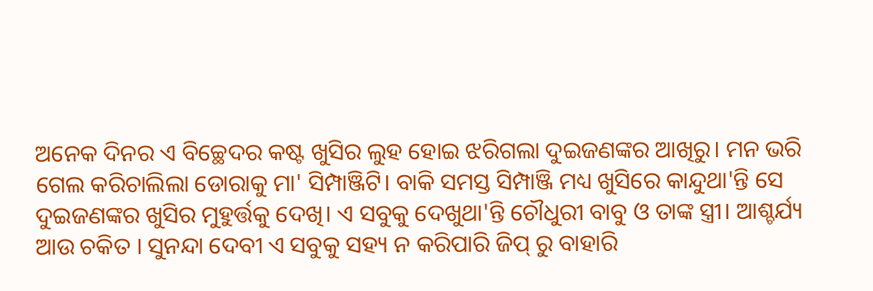ଅନେକ ଦିନର ଏ ବିଚ୍ଛେଦର କଷ୍ଟ ଖୁସିର ଲୁହ ହୋଇ ଝରିଗଲା ଦୁଇଜଣଙ୍କର ଆଖିରୁ। ମନ ଭରି ଗେଲ କରିଚାଲିଲା ଡୋରାକୁ ମା' ସିମ୍ପାଞ୍ଜିଟି। ବାକି ସମସ୍ତ ସିମ୍ପାଞ୍ଜି ମଧ୍ୟ ଖୁସିରେ କାନ୍ଦୁଥା'ନ୍ତି ସେ ଦୁଇଜଣଙ୍କର ଖୁସିର ମୁହୁର୍ତ୍ତକୁ ଦେଖି। ଏ ସବୁକୁ ଦେଖୁଥା'ନ୍ତି ଚୌଧୁରୀ ବାବୁ ଓ ତାଙ୍କ ସ୍ତ୍ରୀ। ଆଶ୍ଚର୍ଯ୍ୟ ଆଉ ଚକିତ । ସୁନନ୍ଦା ଦେବୀ ଏ ସବୁକୁ ସହ୍ୟ ନ କରିପାରି ଜିପ୍ ରୁ ବାହାରି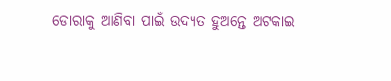ଡୋରାକୁ ଆଣିବା ପାଇଁ ଉଦ୍ୟତ ହୁଅନ୍ତେ ଅଟକାଇ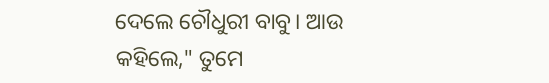ଦେଲେ ଚୌଧୁରୀ ବାବୁ। ଆଉ କହିଲେ," ତୁମେ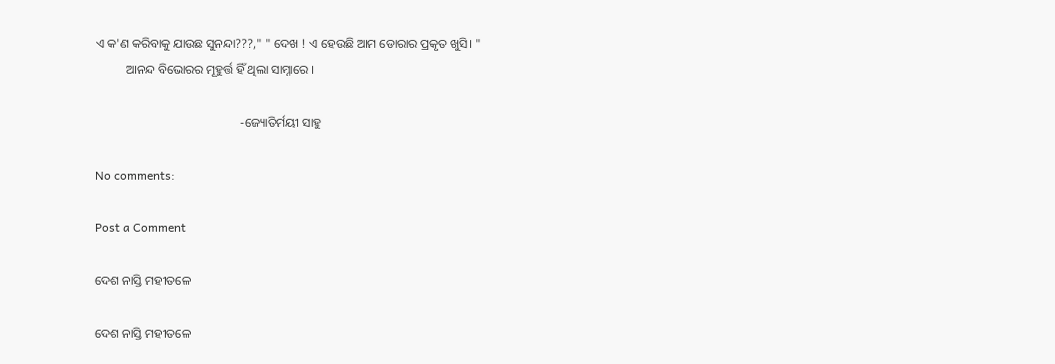ଏ କ'ଣ କରିବାକୁ ଯାଉଛ ସୁନନ୍ଦା???," " ଦେଖ ! ଏ ହେଉଛି ଆମ ଡୋରାର ପ୍ରକୃତ ଖୁସି। "
          ଆନନ୍ଦ ବିଭୋରର ମୂହୁର୍ତ୍ତ ହିଁ ଥିଲା ସାମ୍ନାରେ ।

                                               -ଜ୍ୟୋତିର୍ମୟୀ ସାହୁ

No comments:

Post a Comment

ଦେଶ ନାସ୍ତି ମହୀତଳେ

ଦେଶ ନାସ୍ତି ମହୀତଳେ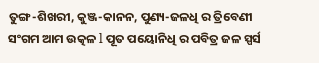ତୁଙ୍ଗ-ଶିଖରୀ, କୁଞ୍ଜ-କାନନ, ପୁଣ୍ୟ-ଜଳଧି ର ତ୍ରିବେଣୀ ସଂଗମ ଆମ ଉତ୍କଳ l ପୂତ ପୟୋନିଧି ର ପବିତ୍ର ଜଳ ସ୍ପର୍ସ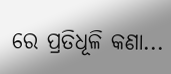ରେ ପ୍ରତିଧୂଳି କଣା...